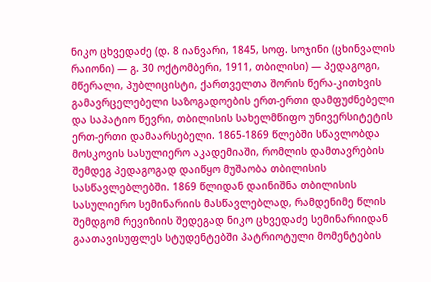ნიკო ცხვედაძე (დ. 8 იანვარი, 1845, სოფ. სოჯინი (ცხინვალის რაიონი) — გ. 30 ოქტომბერი, 1911, თბილისი) — პედაგოგი, მწერალი, პუბლიცისტი, ქართველთა შორის წერა-კითხვის გამავრცელებელი საზოგადოების ერთ-ერთი დამფუძნებელი და საპატიო წევრი, თბილისის სახელმწიფო უნივერსიტეტის ერთ-ერთი დამაარსებელი. 1865-1869 წლებში სწავლობდა მოსკოვის სასულიერო აკადემიაში, რომლის დამთავრების შემდეგ პედაგოგად დაიწყო მუშაობა თბილისის სასწავლებლებში. 1869 წლიდან დაინიშნა თბილისის სასულიერო სემინარიის მასწავლებლად, რამდენიმე წლის შემდგომ რევიზიის შედეგად ნიკო ცხვედაძე სემინარიიდან გაათავისუფლეს სტუდენტებში პატრიოტული მომენტების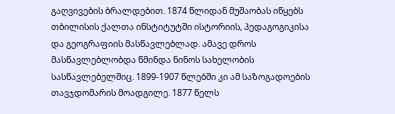გაღვივების ბრალდებით. 1874 წლიდან მუშაობას იწყებს თბილისის ქალთა ინსტიტუტში ისტორიის, პედაგოგიკისა და გეოგრაფიის მასწავლებლად. ამავე დროს მასწავლებლობდა წმინდა ნინოს სახელობის სასწავლებელშიც. 1899-1907 წლებში კი ამ საზოგადოების თავჯდომარის მოადგილე. 1877 წელს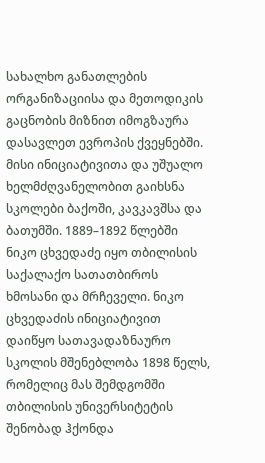სახალხო განათლების ორგანიზაციისა და მეთოდიკის გაცნობის მიზნით იმოგზაურა დასავლეთ ევროპის ქვეყნებში. მისი ინიციატივითა და უშუალო ხელმძღვანელობით გაიხსნა სკოლები ბაქოში, კავკავშსა და ბათუმში. 1889–1892 წლებში ნიკო ცხვედაძე იყო თბილისის საქალაქო სათათბიროს ხმოსანი და მრჩეველი. ნიკო ცხვედაძის ინიციატივით დაიწყო სათავადაზნაურო სკოლის მშენებლობა 1898 წელს, რომელიც მას შემდგომში თბილისის უნივერსიტეტის შენობად ჰქონდა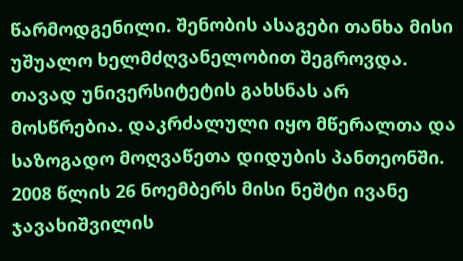წარმოდგენილი. შენობის ასაგები თანხა მისი უშუალო ხელმძღვანელობით შეგროვდა. თავად უნივერსიტეტის გახსნას არ მოსწრებია. დაკრძალული იყო მწერალთა და საზოგადო მოღვაწეთა დიდუბის პანთეონში. 2008 წლის 26 ნოემბერს მისი ნეშტი ივანე ჯავახიშვილის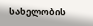სახელობის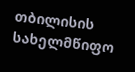თბილისის სახელმწიფო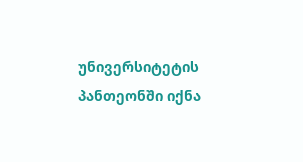უნივერსიტეტის პანთეონში იქნა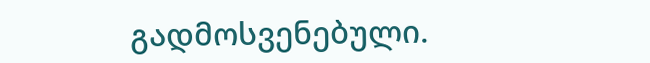გადმოსვენებული.